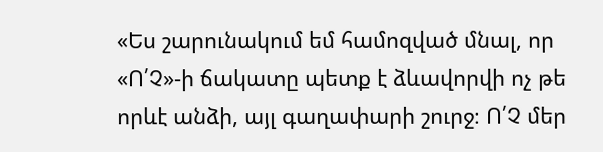«Ես շարունակում եմ համոզված մնալ, որ «Ո՛Չ»-ի ճակատը պետք է ձևավորվի ոչ թե որևէ անձի, այլ գաղափարի շուրջ։ Ո՛Չ մեր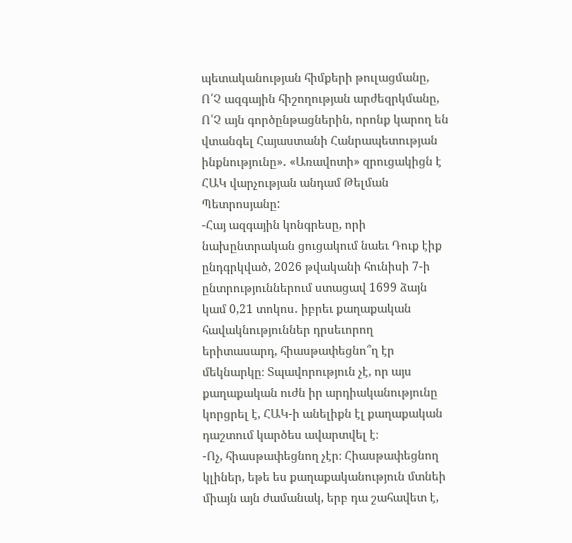պետականության հիմքերի թուլացմանը, Ո՛Չ ազգային հիշողության արժեզրկմանը, Ո՛Չ այն գործընթացներին, որոնք կարող են վտանգել Հայաստանի Հանրապետության ինքնությունը»․ «Առավոտի» զրուցակիցն է ՀԱԿ վարչության անդամ Թելման Պետրոսյանը:
-Հայ ազգային կոնգրեսը, որի նախընտրական ցուցակում նաեւ Դուք էիք ընդգրկված, 2026 թվականի հունիսի 7-ի ընտրություններում ստացավ 1699 ձայն կամ 0,21 տոկոս․ իբրեւ քաղաքական հավակնություններ դրսեւորող երիտասարդ, հիասթափեցնո՞ղ էր մեկնարկը։ Տպավորություն չէ, որ այս քաղաքական ուժն իր արդիականությունը կորցրել է, ՀԱԿ-ի անելիքն էլ քաղաքական դաշտում կարծես ավարտվել է։
-Ոչ, հիասթափեցնող չէր։ Հիասթափեցնող կլիներ, եթե ես քաղաքականություն մտնեի միայն այն ժամանակ, երբ դա շահավետ է,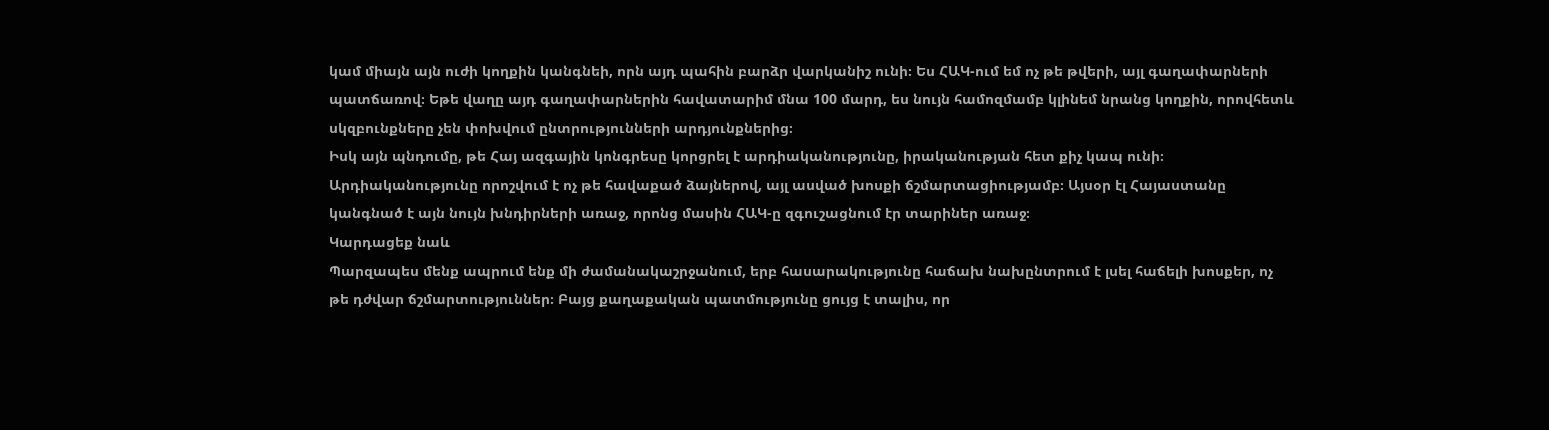կամ միայն այն ուժի կողքին կանգնեի, որն այդ պահին բարձր վարկանիշ ունի։ Ես ՀԱԿ-ում եմ ոչ թե թվերի, այլ գաղափարների պատճառով։ Եթե վաղը այդ գաղափարներին հավատարիմ մնա 100 մարդ, ես նույն համոզմամբ կլինեմ նրանց կողքին, որովհետև սկզբունքները չեն փոխվում ընտրությունների արդյունքներից։
Իսկ այն պնդումը, թե Հայ ազգային կոնգրեսը կորցրել է արդիականությունը, իրականության հետ քիչ կապ ունի։ Արդիականությունը որոշվում է ոչ թե հավաքած ձայներով, այլ ասված խոսքի ճշմարտացիությամբ։ Այսօր էլ Հայաստանը կանգնած է այն նույն խնդիրների առաջ, որոնց մասին ՀԱԿ-ը զգուշացնում էր տարիներ առաջ։
Կարդացեք նաև
Պարզապես մենք ապրում ենք մի ժամանակաշրջանում, երբ հասարակությունը հաճախ նախընտրում է լսել հաճելի խոսքեր, ոչ թե դժվար ճշմարտություններ։ Բայց քաղաքական պատմությունը ցույց է տալիս, որ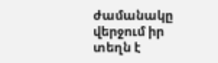ժամանակը վերջում իր տեղն է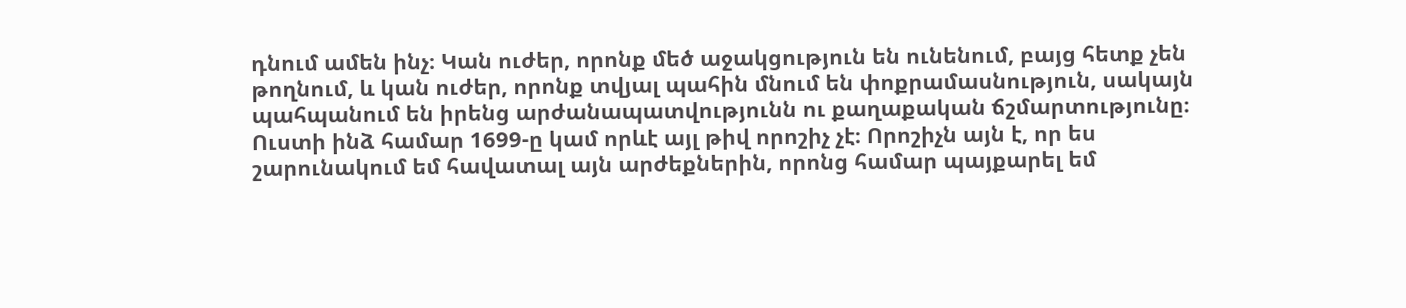դնում ամեն ինչ։ Կան ուժեր, որոնք մեծ աջակցություն են ունենում, բայց հետք չեն թողնում, և կան ուժեր, որոնք տվյալ պահին մնում են փոքրամասնություն, սակայն պահպանում են իրենց արժանապատվությունն ու քաղաքական ճշմարտությունը։
Ուստի ինձ համար 1699-ը կամ որևէ այլ թիվ որոշիչ չէ։ Որոշիչն այն է, որ ես շարունակում եմ հավատալ այն արժեքներին, որոնց համար պայքարել եմ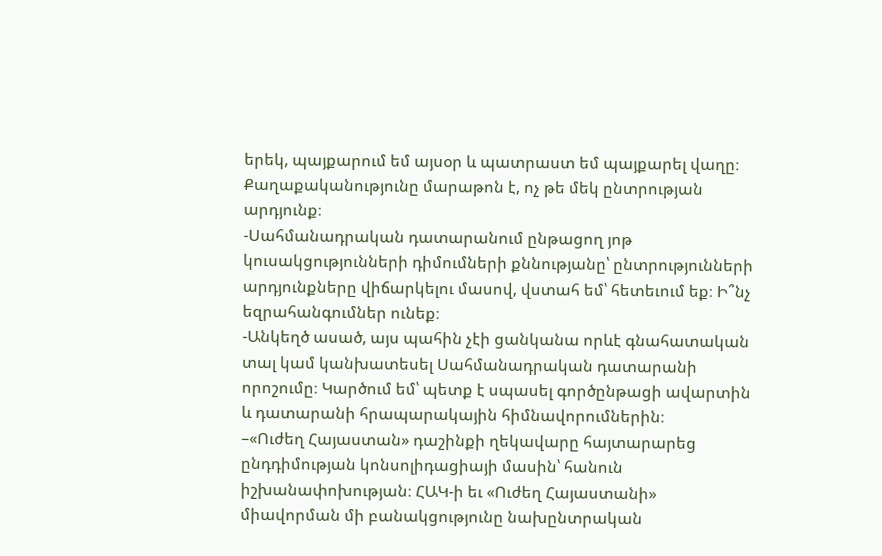երեկ, պայքարում եմ այսօր և պատրաստ եմ պայքարել վաղը։ Քաղաքականությունը մարաթոն է, ոչ թե մեկ ընտրության արդյունք։
-Սահմանադրական դատարանում ընթացող յոթ կուսակցությունների դիմումների քննությանը՝ ընտրությունների արդյունքները վիճարկելու մասով, վստահ եմ՝ հետեւում եք։ Ի՞նչ եզրահանգումներ ունեք։
-Անկեղծ ասած, այս պահին չէի ցանկանա որևէ գնահատական տալ կամ կանխատեսել Սահմանադրական դատարանի որոշումը։ Կարծում եմ՝ պետք է սպասել գործընթացի ավարտին և դատարանի հրապարակային հիմնավորումներին։
–«Ուժեղ Հայաստան» դաշինքի ղեկավարը հայտարարեց ընդդիմության կոնսոլիդացիայի մասին՝ հանուն իշխանափոխության։ ՀԱԿ-ի եւ «Ուժեղ Հայաստանի» միավորման մի բանակցությունը նախընտրական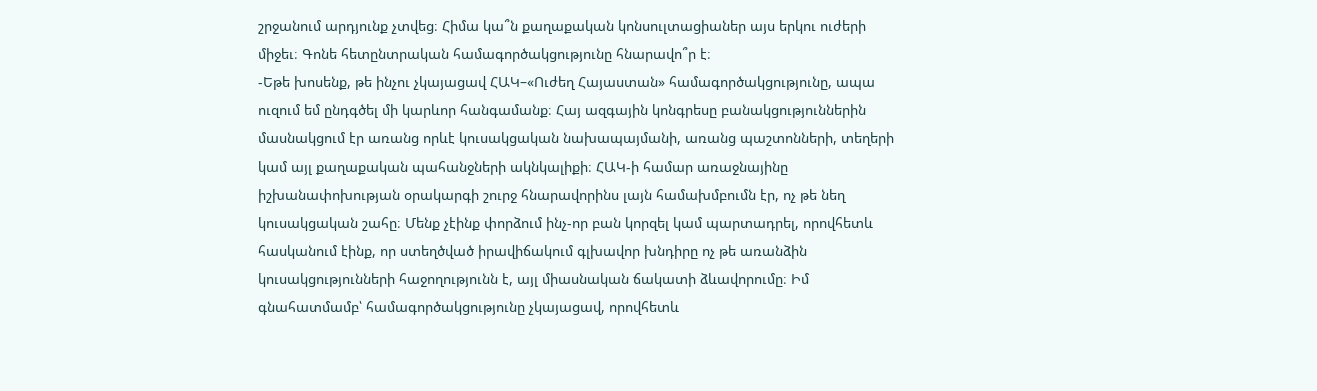շրջանում արդյունք չտվեց։ Հիմա կա՞ն քաղաքական կոնսուլտացիաներ այս երկու ուժերի միջեւ։ Գոնե հետընտրական համագործակցությունը հնարավո՞ր է։
-Եթե խոսենք, թե ինչու չկայացավ ՀԱԿ–«Ուժեղ Հայաստան» համագործակցությունը, ապա ուզում եմ ընդգծել մի կարևոր հանգամանք։ Հայ ազգային կոնգրեսը բանակցություններին մասնակցում էր առանց որևէ կուսակցական նախապայմանի, առանց պաշտոնների, տեղերի կամ այլ քաղաքական պահանջների ակնկալիքի։ ՀԱԿ-ի համար առաջնայինը իշխանափոխության օրակարգի շուրջ հնարավորինս լայն համախմբումն էր, ոչ թե նեղ կուսակցական շահը։ Մենք չէինք փորձում ինչ-որ բան կորզել կամ պարտադրել, որովհետև հասկանում էինք, որ ստեղծված իրավիճակում գլխավոր խնդիրը ոչ թե առանձին կուսակցությունների հաջողությունն է, այլ միասնական ճակատի ձևավորումը։ Իմ գնահատմամբ՝ համագործակցությունը չկայացավ, որովհետև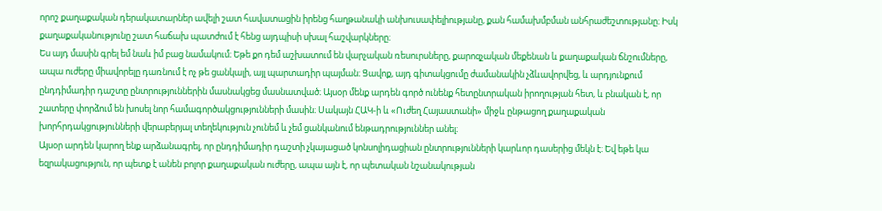որոշ քաղաքական դերակատարներ ավելի շատ հավատացին իրենց հաղթանակի անխուսափելիությանը, քան համախմբման անհրաժեշտությանը։ Իսկ քաղաքականությունը շատ հաճախ պատժում է հենց այդպիսի սխալ հաշվարկները։
Ես այդ մասին գրել եմ նաև իմ բաց նամակում։ Եթե քո դեմ աշխատում են վարչական ռեսուրսները, քարոզչական մեքենան և քաղաքական ճնշումները, ապա ուժերը միավորելը դառնում է ոչ թե ցանկալի, այլ պարտադիր պայման։ Ցավոք, այդ գիտակցումը ժամանակին չձևավորվեց, և արդյունքում ընդդիմադիր դաշտը ընտրություններին մասնակցեց մասնատված։ Այսօր մենք արդեն գործ ունենք հետընտրական իրողության հետ, և բնական է, որ շատերը փորձում են խոսել նոր համագործակցությունների մասին։ Սակայն ՀԱԿ-ի և «Ուժեղ Հայաստանի» միջև ընթացող քաղաքական խորհրդակցությունների վերաբերյալ տեղեկություն չունեմ և չեմ ցանկանում ենթադրություններ անել։
Այսօր արդեն կարող ենք արձանագրել, որ ընդդիմադիր դաշտի չկայացած կոնսոլիդացիան ընտրությունների կարևոր դասերից մեկն է։ Եվ եթե կա եզրակացություն, որ պետք է անեն բոլոր քաղաքական ուժերը, ապա այն է, որ պետական նշանակության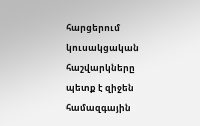հարցերում կուսակցական հաշվարկները պետք է զիջեն համազգային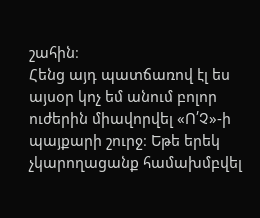շահին։
Հենց այդ պատճառով էլ ես այսօր կոչ եմ անում բոլոր ուժերին միավորվել «Ո՛Չ»-ի պայքարի շուրջ։ Եթե երեկ չկարողացանք համախմբվել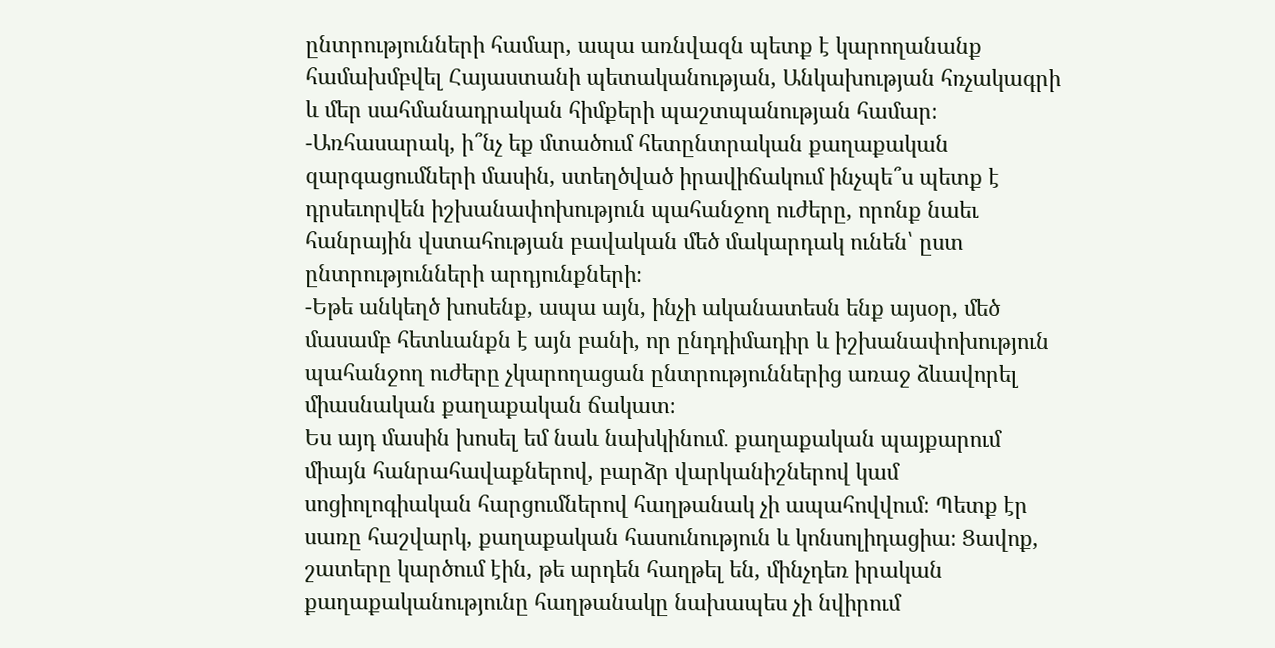ընտրությունների համար, ապա առնվազն պետք է կարողանանք համախմբվել Հայաստանի պետականության, Անկախության հռչակագրի և մեր սահմանադրական հիմքերի պաշտպանության համար։
-Առհասարակ, ի՞նչ եք մտածում հետընտրական քաղաքական զարգացումների մասին, ստեղծված իրավիճակում ինչպե՞ս պետք է դրսեւորվեն իշխանափոխություն պահանջող ուժերը, որոնք նաեւ հանրային վստահության բավական մեծ մակարդակ ունեն՝ ըստ ընտրությունների արդյունքների։
-Եթե անկեղծ խոսենք, ապա այն, ինչի ականատեսն ենք այսօր, մեծ մասամբ հետևանքն է այն բանի, որ ընդդիմադիր և իշխանափոխություն պահանջող ուժերը չկարողացան ընտրություններից առաջ ձևավորել միասնական քաղաքական ճակատ։
Ես այդ մասին խոսել եմ նաև նախկինում․ քաղաքական պայքարում միայն հանրահավաքներով, բարձր վարկանիշներով կամ սոցիոլոգիական հարցումներով հաղթանակ չի ապահովվում։ Պետք էր սառը հաշվարկ, քաղաքական հասունություն և կոնսոլիդացիա։ Ցավոք, շատերը կարծում էին, թե արդեն հաղթել են, մինչդեռ իրական քաղաքականությունը հաղթանակը նախապես չի նվիրում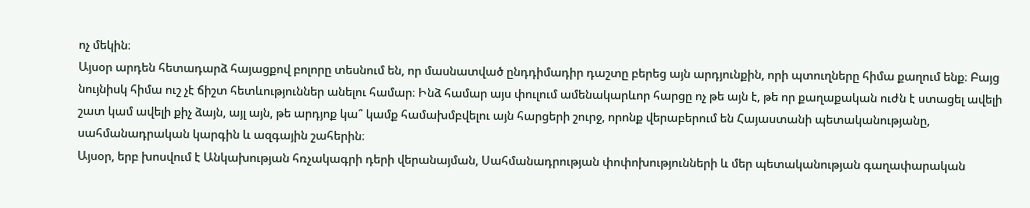ոչ մեկին։
Այսօր արդեն հետադարձ հայացքով բոլորը տեսնում են, որ մասնատված ընդդիմադիր դաշտը բերեց այն արդյունքին, որի պտուղները հիմա քաղում ենք։ Բայց նույնիսկ հիմա ուշ չէ ճիշտ հետևություններ անելու համար։ Ինձ համար այս փուլում ամենակարևոր հարցը ոչ թե այն է, թե որ քաղաքական ուժն է ստացել ավելի շատ կամ ավելի քիչ ձայն, այլ այն, թե արդյոք կա՞ կամք համախմբվելու այն հարցերի շուրջ, որոնք վերաբերում են Հայաստանի պետականությանը, սահմանադրական կարգին և ազգային շահերին։
Այսօր, երբ խոսվում է Անկախության հռչակագրի դերի վերանայման, Սահմանադրության փոփոխությունների և մեր պետականության գաղափարական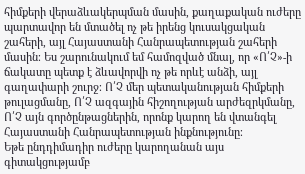հիմքերի վերաձևակերպման մասին, քաղաքական ուժերը պարտավոր են մտածել ոչ թե իրենց կուսակցական շահերի, այլ Հայաստանի Հանրապետության շահերի մասին։ Ես շարունակում եմ համոզված մնալ, որ «Ո՛Չ»-ի ճակատը պետք է ձևավորվի ոչ թե որևէ անձի, այլ գաղափարի շուրջ։ Ո՛Չ մեր պետականության հիմքերի թուլացմանը, Ո՛Չ ազգային հիշողության արժեզրկմանը, Ո՛Չ այն գործընթացներին, որոնք կարող են վտանգել Հայաստանի Հանրապետության ինքնությունը։
Եթե ընդդիմադիր ուժերը կարողանան այս գիտակցությամբ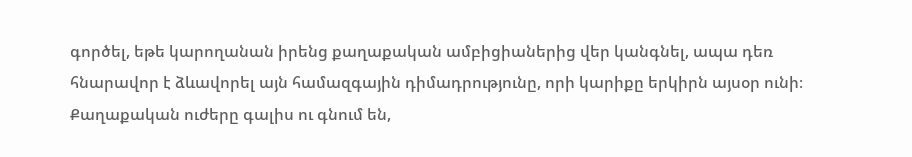գործել, եթե կարողանան իրենց քաղաքական ամբիցիաներից վեր կանգնել, ապա դեռ հնարավոր է ձևավորել այն համազգային դիմադրությունը, որի կարիքը երկիրն այսօր ունի։
Քաղաքական ուժերը գալիս ու գնում են,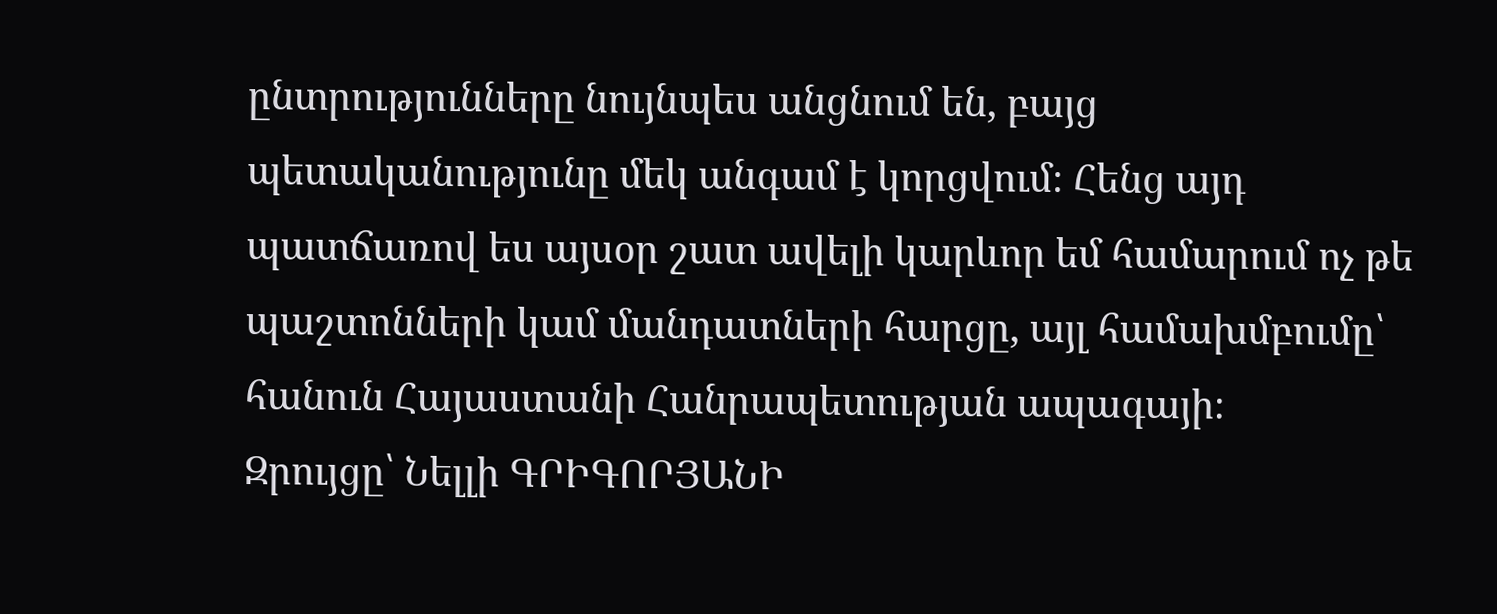ընտրությունները նույնպես անցնում են, բայց պետականությունը մեկ անգամ է կորցվում։ Հենց այդ պատճառով ես այսօր շատ ավելի կարևոր եմ համարում ոչ թե պաշտոնների կամ մանդատների հարցը, այլ համախմբումը՝ հանուն Հայաստանի Հանրապետության ապագայի։
Զրույցը՝ Նելլի ԳՐԻԳՈՐՅԱՆԻ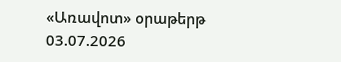«Առավոտ» օրաթերթ
03.07.2026